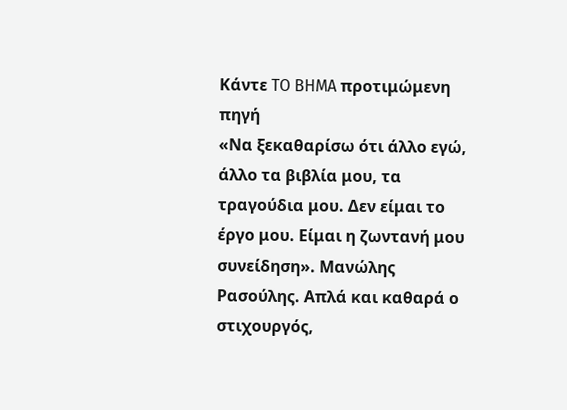Κάντε TO BHMA προτιμώμενη πηγή
«Να ξεκαθαρίσω ότι άλλο εγώ, άλλο τα βιβλία μου, τα τραγούδια μου. Δεν είμαι το έργο μου. Είμαι η ζωντανή μου συνείδηση». Μανώλης Ρασούλης. Απλά και καθαρά ο στιχουργός,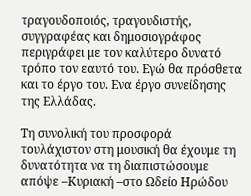τραγουδοποιός, τραγουδιστής, συγγραφέας και δημοσιογράφος περιγράφει με τον καλύτερο δυνατό τρόπο τον εαυτό του. Εγώ θα πρόσθετα και το έργο του. Ενα έργο συνείδησης της Ελλάδας.

Τη συνολική του προσφορά τουλάχιστον στη μουσική θα έχουμε τη δυνατότητα να τη διαπιστώσουμε απόψε –Κυριακή –στο Ωδείο Ηρώδου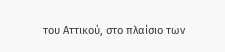του Αττικού, στο πλαίσιο των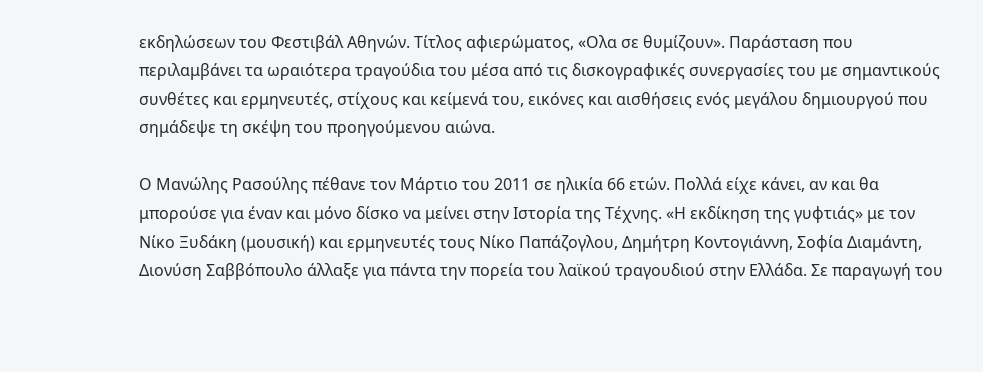εκδηλώσεων του Φεστιβάλ Αθηνών. Τίτλος αφιερώματος, «Ολα σε θυμίζουν». Παράσταση που περιλαμβάνει τα ωραιότερα τραγούδια του μέσα από τις δισκογραφικές συνεργασίες του με σημαντικούς συνθέτες και ερμηνευτές, στίχους και κείμενά του, εικόνες και αισθήσεις ενός μεγάλου δημιουργού που σημάδεψε τη σκέψη του προηγούμενου αιώνα.

Ο Μανώλης Ρασούλης πέθανε τον Μάρτιο του 2011 σε ηλικία 66 ετών. Πολλά είχε κάνει, αν και θα μπορούσε για έναν και μόνο δίσκο να μείνει στην Ιστορία της Τέχνης. «Η εκδίκηση της γυφτιάς» με τον Νίκο Ξυδάκη (μουσική) και ερμηνευτές τους Νίκο Παπάζογλου, Δημήτρη Κοντογιάννη, Σοφία Διαμάντη, Διονύση Σαββόπουλο άλλαξε για πάντα την πορεία του λαϊκού τραγουδιού στην Ελλάδα. Σε παραγωγή του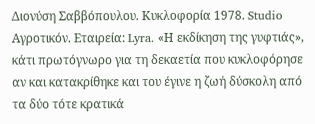Διονύση Σαββόπουλου. Κυκλοφορία 1978. Studio Αγροτικόν. Εταιρεία: Lyra. «Η εκδίκηση της γυφτιάς», κάτι πρωτόγνωρο για τη δεκαετία που κυκλοφόρησε αν και κατακρίθηκε και του έγινε η ζωή δύσκολη από τα δύο τότε κρατικά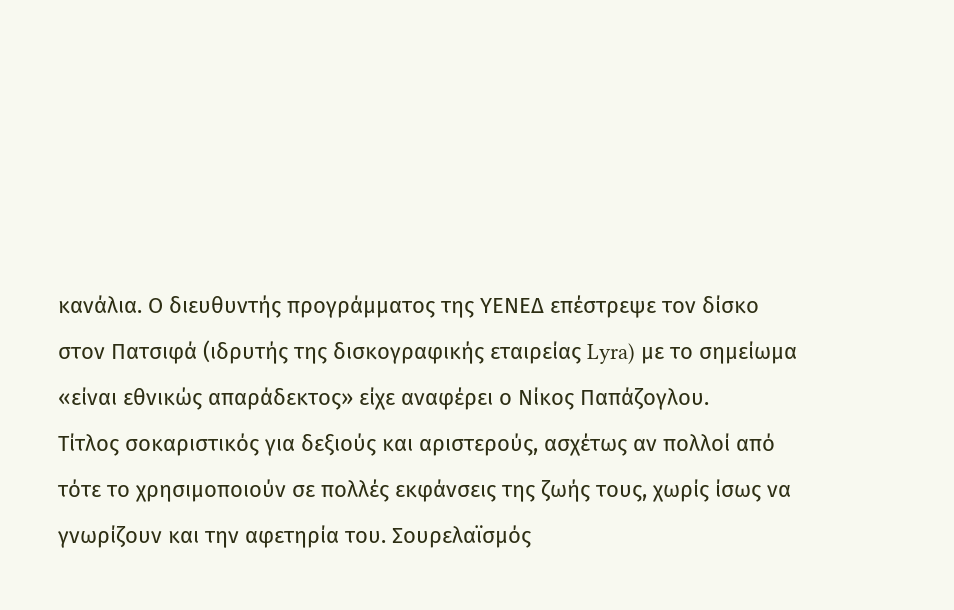κανάλια. Ο διευθυντής προγράμματος της ΥΕΝΕΔ επέστρεψε τον δίσκο στον Πατσιφά (ιδρυτής της δισκογραφικής εταιρείας Lyra) με το σημείωμα «είναι εθνικώς απαράδεκτος» είχε αναφέρει ο Νίκος Παπάζογλου.
Τίτλος σοκαριστικός για δεξιούς και αριστερούς, ασχέτως αν πολλοί από τότε το χρησιμοποιούν σε πολλές εκφάνσεις της ζωής τους, χωρίς ίσως να γνωρίζουν και την αφετηρία του. Σουρελαϊσμός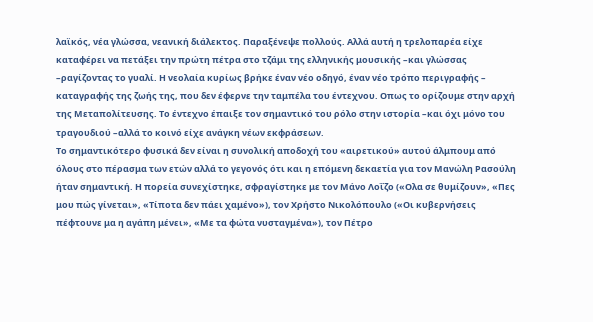λαϊκός, νέα γλώσσα, νεανική διάλεκτος. Παραξένεψε πολλούς. Αλλά αυτή η τρελοπαρέα είχε καταφέρει να πετάξει την πρώτη πέτρα στο τζάμι της ελληνικής μουσικής –και γλώσσας –ραγίζοντας το γυαλί. Η νεολαία κυρίως βρήκε έναν νέο οδηγό, έναν νέο τρόπο περιγραφής – καταγραφής της ζωής της, που δεν έφερνε την ταμπέλα του έντεχνου. Οπως το ορίζουμε στην αρχή της Μεταπολίτευσης. Το έντεχνο έπαιξε τον σημαντικό του ρόλο στην ιστορία –και όχι μόνο του τραγουδιού –αλλά το κοινό είχε ανάγκη νέων εκφράσεων.
Το σημαντικότερο φυσικά δεν είναι η συνολική αποδοχή του «αιρετικού» αυτού άλμπουμ από όλους στο πέρασμα των ετών αλλά το γεγονός ότι και η επόμενη δεκαετία για τον Μανώλη Ρασούλη ήταν σημαντική. Η πορεία συνεχίστηκε, σφραγίστηκε με τον Μάνο Λοΐζο («Ολα σε θυμίζουν», «Πες μου πώς γίνεται», «Τίποτα δεν πάει χαμένο»), τον Χρήστο Νικολόπουλο («Οι κυβερνήσεις πέφτουνε μα η αγάπη μένει», «Με τα φώτα νυσταγμένα»), τον Πέτρο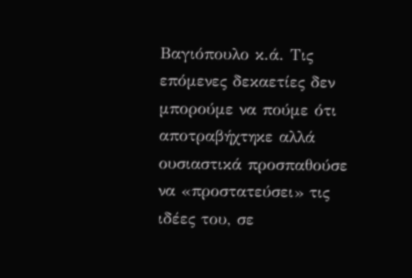Βαγιόπουλο κ.ά. Τις επόμενες δεκαετίες δεν μπορούμε να πούμε ότι αποτραβήχτηκε αλλά ουσιαστικά προσπαθούσε να «προστατεύσει» τις ιδέες του, σε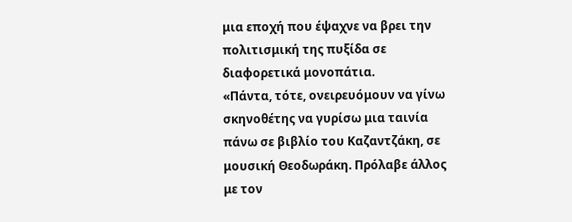μια εποχή που έψαχνε να βρει την πολιτισμική της πυξίδα σε διαφορετικά μονοπάτια.
«Πάντα, τότε, ονειρευόμουν να γίνω σκηνοθέτης να γυρίσω μια ταινία πάνω σε βιβλίο του Καζαντζάκη, σε μουσική Θεοδωράκη. Πρόλαβε άλλος με τον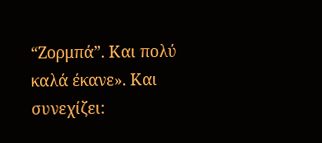“Ζορμπά”. Και πολύ καλά έκανε». Και συνεχίζει: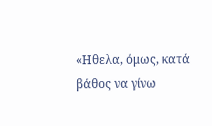«Ηθελα, όμως, κατά βάθος να γίνω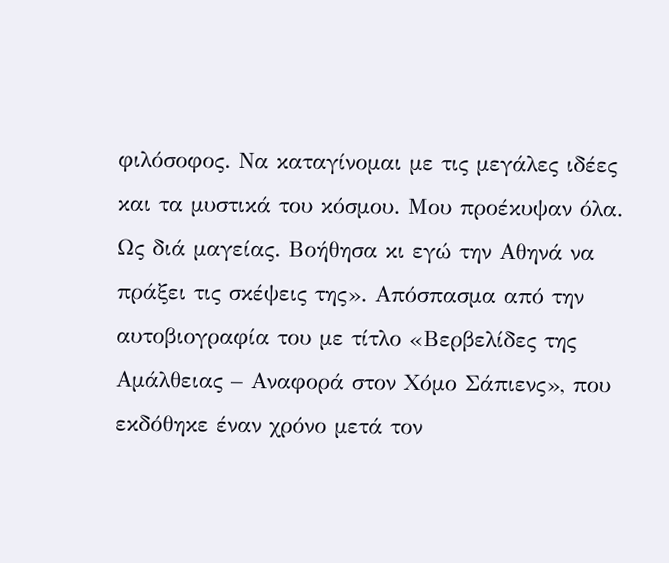φιλόσοφος. Να καταγίνομαι με τις μεγάλες ιδέες και τα μυστικά του κόσμου. Μου προέκυψαν όλα. Ως διά μαγείας. Βοήθησα κι εγώ την Αθηνά να πράξει τις σκέψεις της». Απόσπασμα από την αυτοβιογραφία του με τίτλο «Βερβελίδες της Αμάλθειας – Αναφορά στον Χόμο Σάπιενς», που εκδόθηκε έναν χρόνο μετά τον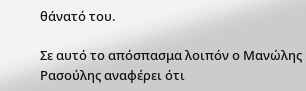θάνατό του.

Σε αυτό το απόσπασμα λοιπόν ο Μανώλης Ρασούλης αναφέρει ότι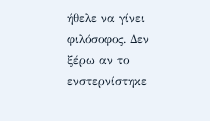ήθελε να γίνει φιλόσοφος. Δεν ξέρω αν το ενστερνίστηκε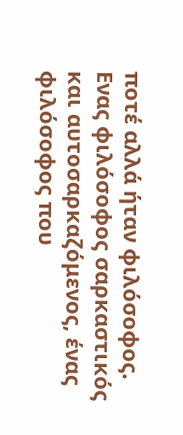ποτέ αλλά ήταν φιλόσοφος. Ενας φιλόσοφος σαρκαστικός και αυτοσαρκαζόμενος, ένας φιλόσοφος που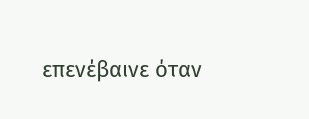επενέβαινε όταν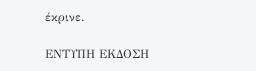έκρινε.

ΕΝΤΥΠΗ ΕΚΔΟΣΗ